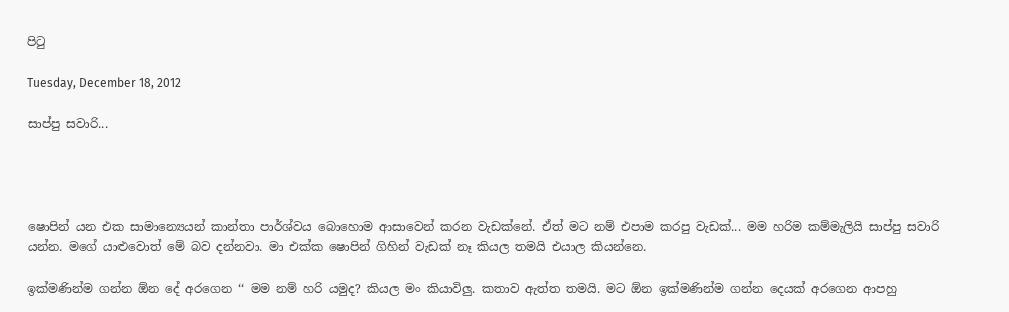පිටු

Tuesday, December 18, 2012

සාප්පු සවාරි...




ෂොපින් යන එක සාමාන්‍යෙයන් කාන්තා පාර්ශ්වය බොහොම ආසාවෙන් කරන වැඩක්නේ. ඒත් මට නම් එපාම කරපු වැඩක්... මම හරිම කම්මැලියි සාප්පු සවාරි යන්න. මගේ යාළුවොත් මේ බව දන්නවා. මා එක්ක ෂොපින් ගිහින් වැඩක් නෑ කියල තමයි එයාල කියන්නෙ.

ඉක්මණින්ම ගන්න ඕන දේ අරගෙන ‘‘ මම නම් හරි යමුද? කියල මං කියාවිලු. කතාව ඇත්ත තමයි. මට ඕන ඉක්මණින්ම ගන්න දෙයක් අරගෙන ආපහු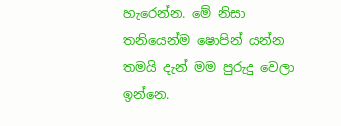හැරෙන්න. මේ නිසා තනියෙන්ම ෂොපින් යන්න තමයි දැන් මම පුරුදු වෙලා ඉන්නෙ.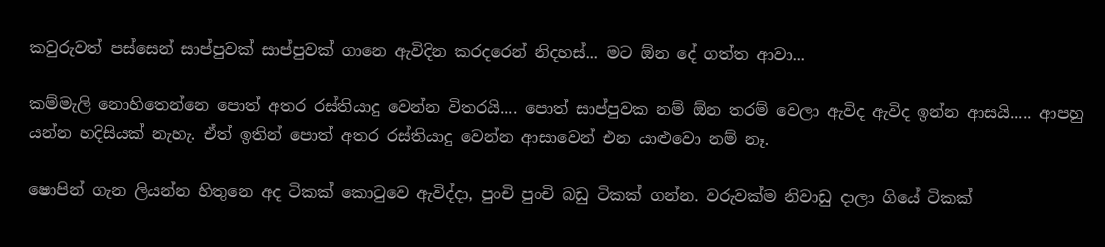කවුරුවත් පස්සෙන් සාප්පුවක් සාප්පුවක් ගානෙ ඇවිදින කරදරෙන් නිදහස්... මට ඕන දේ ගත්ත ආවා...

කම්මැලි නොහිතෙන්නෙ පොත් අතර රස්තියාදු වෙන්න විතරයි.... පොත් සාප්පුවක නම් ඕන තරම් වෙලා ඇවිද ඇවිද ඉන්න ආසයි..... ආපහු යන්න හදිසියක් නැහැ. ඒත් ඉතින් පොත් අතර රස්තියාදු වෙන්න ආසාවෙන් එන යාළුවො නම් නෑ.

ෂොපින් ගැන ලියන්න හිතුනෙ අද ටිකක් කොටුවෙ ඇවිද්දා, පුංචි පුංචි බඩු ටිකක් ගන්න. වරුවක්ම නිවාඩු දාලා ගියේ ටිකක්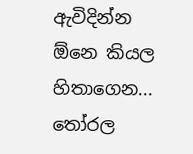ඇවිදින්න ඕනෙ කියල හිතාගෙන... තෝරල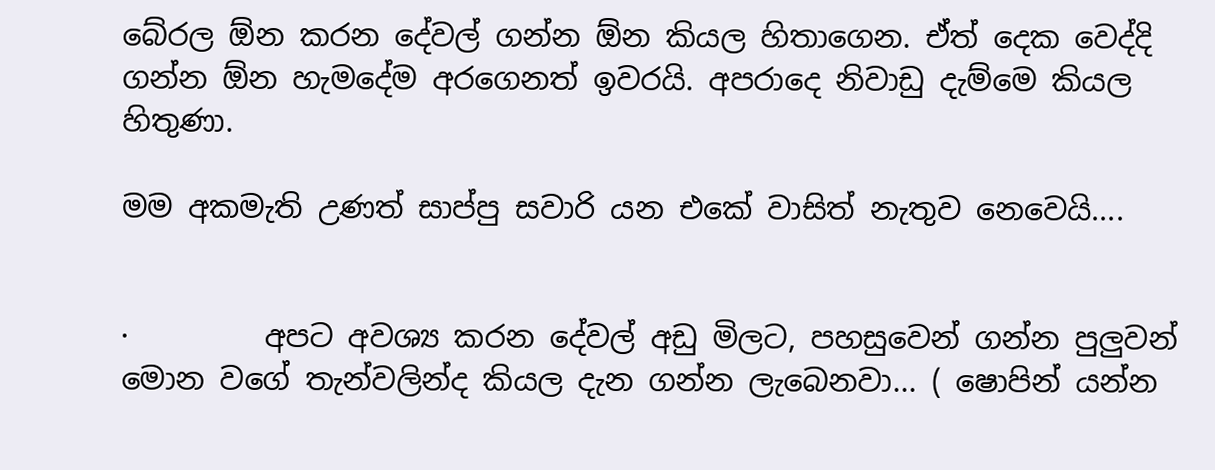බේරල ඕන කරන දේවල් ගන්න ඕන කියල හිතාගෙන. ඒත් දෙක වෙද්දි ගන්න ඕන හැමදේම අරගෙනත් ඉවරයි. අපරාදෙ නිවාඩු දැම්මෙ කියල හිතුණා.

මම අකමැති උණත් සාප්පු සවාරි යන එකේ වාසිත් නැතුව නෙවෙයි....


·         අපට අවශ්‍ය කරන දේවල් අඩු මිලට, පහසුවෙන් ගන්න පුලුවන් මොන වගේ තැන්වලින්ද කියල දැන ගන්න ලැබෙනවා... ( ෂොපින් යන්න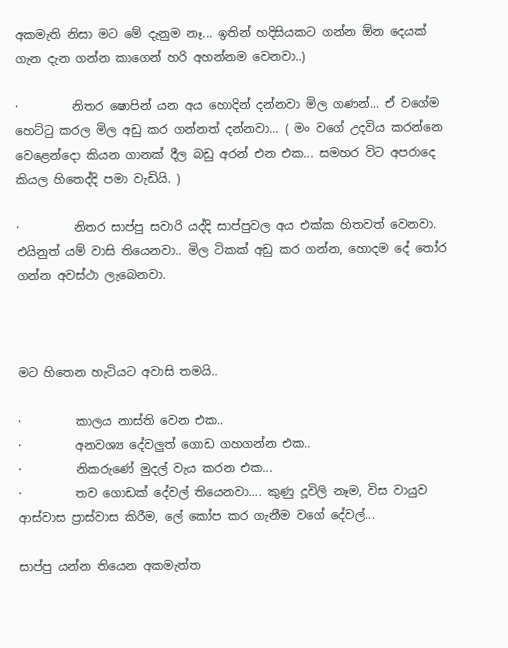අකමැති නිසා මට මේ දැනුම නෑ... ඉතින් හදිසියකට ගන්න ඕන දෙයක් ගැන දැන ගන්න කාගෙන් හරි අහන්නම වෙනවා..)

·         නිතර ෂොපින් යන අය හොදින් දන්නවා මිල ගණන්... ඒ වගේම හෙට්ටු කරල මිල අඩු කර ගන්නත් දන්නවා... ( මං වගේ උදවිය කරන්නෙ වෙළෙන්දො කියන ගානක් දීල බඩු අරන් එන එක... සමහර විට අපරාදෙ කියල හිතෙද්දි පමා වැඩියි. )

·         නිතර සාප්පු සවාරි යද්දි සාප්පුවල අය එක්ක හිතවත් වෙනවා. එයිනුත් යම් වාසි තියෙනවා.. මිල ටිකක් අඩු කර ගන්න, හොදම දේ තෝර ගන්න අවස්ථා ලැබෙනවා.



මට හිතෙන හැටියට අවාසි තමයි..

·         කාලය නාස්ති වෙන එක..
·         අනවශ්‍ය දේවලුත් ගොඩ ගහගන්න එක..
·         නිකරුණේ මුදල් වැය කරන එක...
·         තව ගොඩක් දේවල් තියෙනවා.... කුණු දූවිලි නෑම, විස වායුව ආස්වාස ප්‍රාස්වාස කිරීම, ලේ කෝප කර ගැනීම වගේ දේවල්...

සාප්පු යන්න තියෙන අකමැත්ත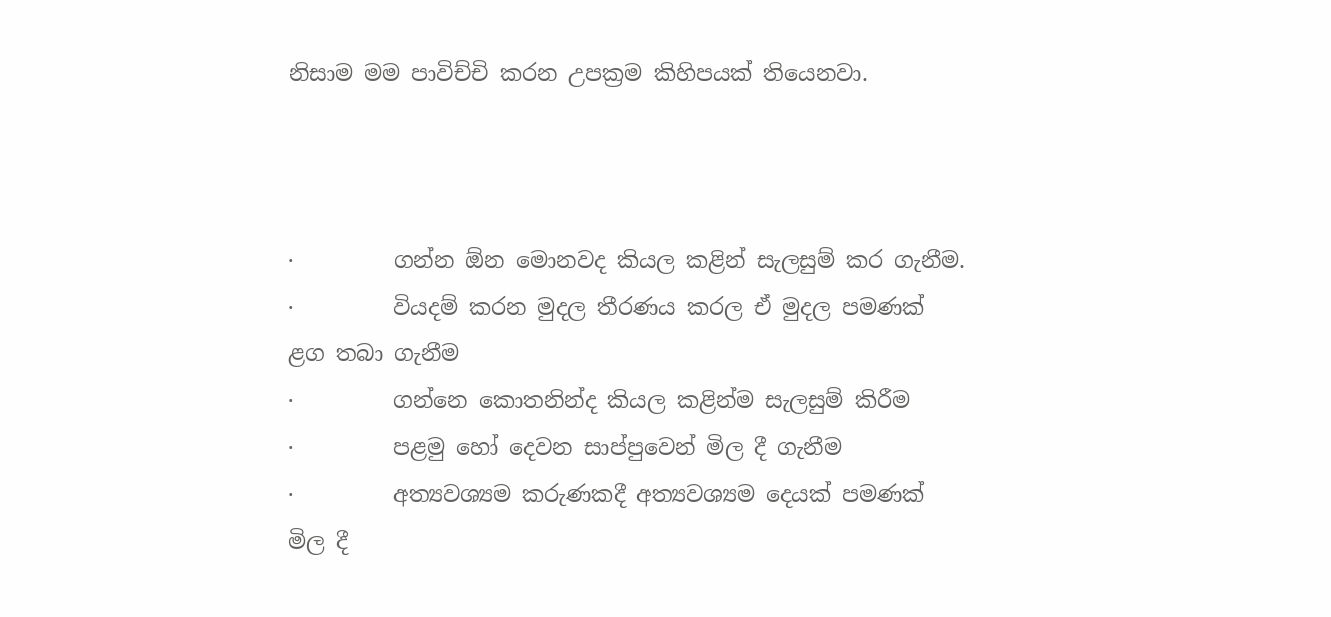නිසාම මම පාවිච්චි කරන උපක්‍රම කිහිපයක් තියෙනවා.



·         ගන්න ඕන මොනවද කියල කළින් සැලසුම් කර ගැනීම.
·         වියදම් කරන මුදල තීරණය කරල ඒ මුදල පමණක් ළග තබා ගැනීම
·         ගන්නෙ කොතනින්ද කියල කළින්ම සැලසුම් කිරීම
·         පළමු හෝ දෙවන සාප්පුවෙන් මිල දී ගැනීම
·         අත්‍යවශ්‍යම කරුණකදී අත්‍යවශ්‍යම දෙයක් පමණක් මිල දී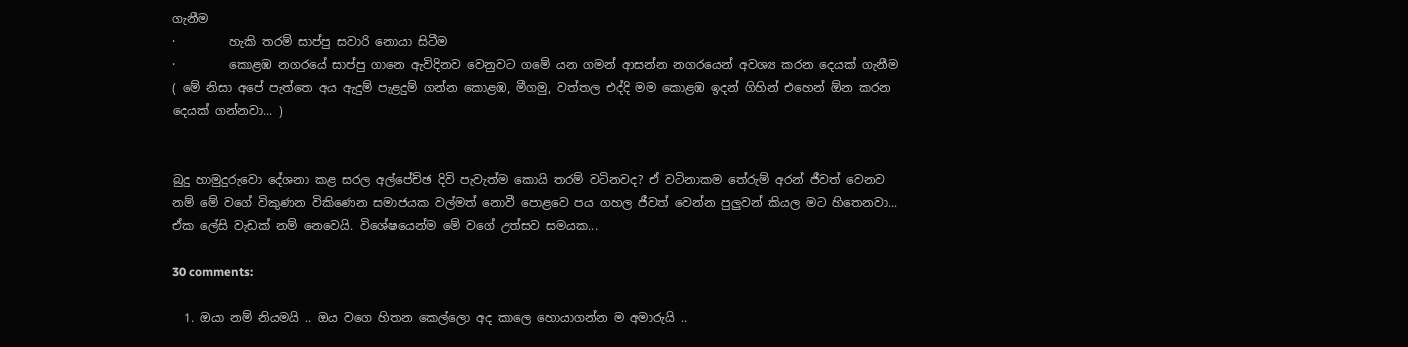ගැනීම
·         හැකි තරම් සාප්පු සවාරි නොයා සිටීම
·         කොළඹ නගරයේ සාප්පු ගානෙ ඇවිදිනව වෙනුවට ගමේ යන ගමන් ආසන්න නගරයෙන් අවශ්‍ය කරන දෙයක් ගැනීම ( මේ නිසා අපේ පැත්තෙ අය ඇදුම් පැළදුම් ගන්න කොළඹ, මීගමු, වත්තල එද්දි මම කොළඹ ඉදන් ගිහින් එහෙන් ඕන කරන දෙයක් ගන්නවා... )


බුදු හාමුදුරුවො දේශනා කළ සරල අල්පේච්ඡ දිවි පැවැත්ම කොයි තරම් වටිනවද? ඒ වටිනාකම තේරුම් අරන් ජීවත් වෙනව නම් මේ වගේ විකුණන විකිණෙන සමාජයක වල්මත් නොවී පොළවෙ පය ගහල ජීවත් වෙන්න පුලුවන් කියල මට හිතෙනවා... ඒක ලේසි වැඩක් නම් නෙවෙයි. විශේෂයෙන්ම මේ වගේ උත්සව සමයක...

30 comments:

  1. ඔයා නම් නියමයි .. ඔය වගෙ හිතන කෙල්ලො අද කාලෙ හොයාගන්න ම අමාරුයි ..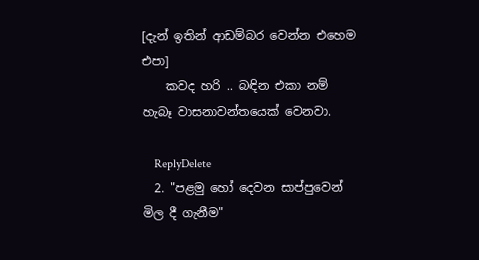[දැන් ඉතින් ආඩම්බර වෙන්න එහෙම එපා]
    කවද හරි .. බඳින එකා නම් හැබෑ වාසනාවන්තයෙක් වෙනවා.

    ReplyDelete
  2. "පළමු හෝ දෙවන සාප්පුවෙන් මිල දී ගැනීම"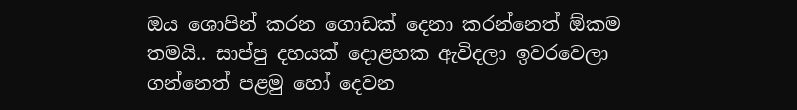ඔය ශොපින් කරන ගොඩක් දෙනා කරන්නෙත් ඕකම තමයි.. සාප්පු දහයක් දොළහක ඇවිදලා ඉවරවෙලා ගන්නෙත් පළමු හෝ දෙවන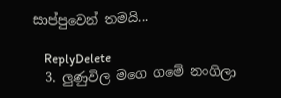සාප්පුවෙන් තමයි...

    ReplyDelete
  3. ලුණුවිල මගෙ ගමේ නංගිලා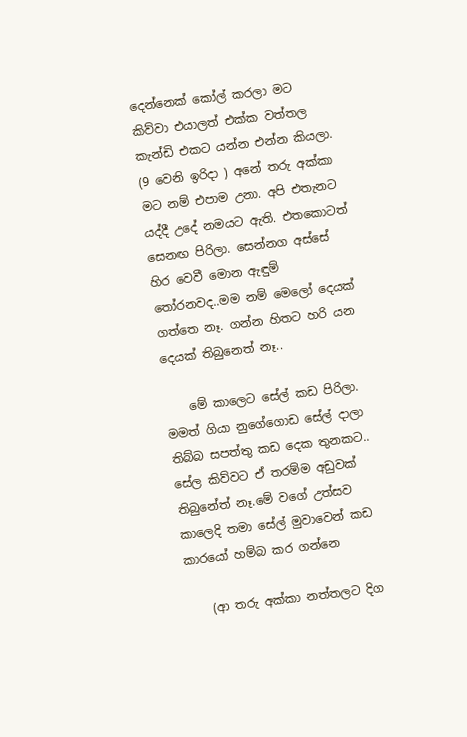දෙන්නෙක් කෝල් කරලා මට කිව්වා එයාලත් එක්ක වත්තල කැන්ඩි එකට යන්න එන්න කියලා. (9 වෙනි ඉරිදා ) අනේ තරු අක්කා මට නම් එපාම උනා. අපි එතැනට යද්දී උදේ නමයට ඇති. එතකොටත් සෙනඟ පිරිලා. සෙන්නග අස්සේ හිර වෙවී මොන ඇඳුම් තෝරනවද..මම නම් මෙලෝ දෙයක් ගත්තෙ නෑ. ගන්න හිතට හරි යන දෙයක් තිබුනෙත් නෑ..

    මේ කාලෙට සේල් කඩ පිරිලා. මමත් ගියා නුගේගොඩ සේල් දාලා තිබ්බ සපත්තු කඩ දෙක තුනකට.. සේල කිව්වට ඒ තරම්ම අඩුවක් තිබුනේත් නෑ.මේ වගේ උත්සව කාලෙදි තමා සේල් මුවාවෙන් කඩ කාරයෝ හම්බ කර ගන්නෙ

    (ආ තරු අක්කා නත්තලට දිග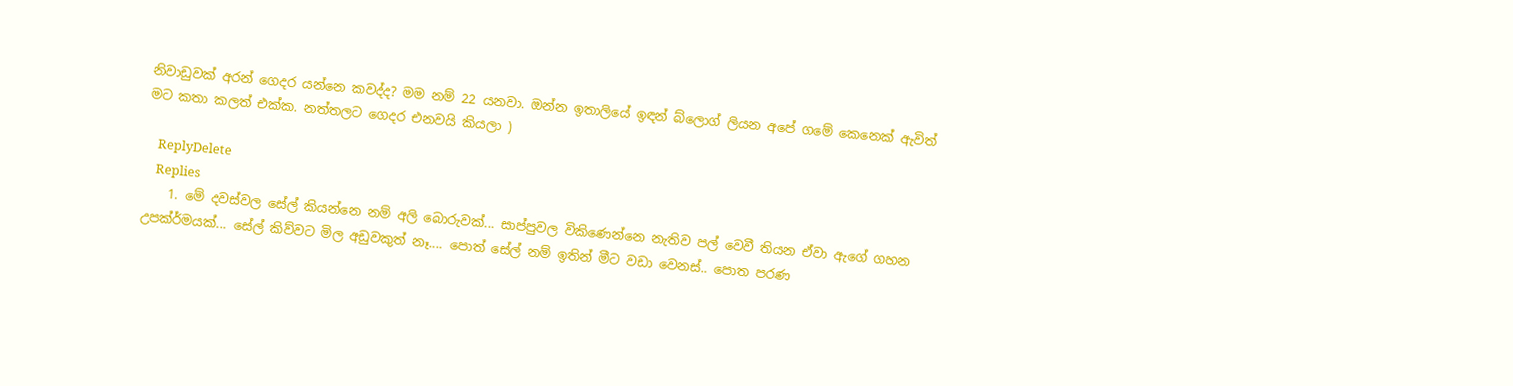නිවාඩුවක් අරන් ගෙදර යන්නෙ කවද්ද? මම නම් 22 යනවා. ඔන්න ඉතාලියේ ඉඳන් බ්ලොග් ලියන අපේ ගමේ කෙනෙක් ඇවිත් මට කතා කලත් එක්ක. නත්තලට ගෙදර එනවයි කියලා )

    ReplyDelete
    Replies
    1. මේ දවස්වල සේල් කියන්නෙ නම් අලි බොරුවක්... සාප්පුවල විකිණෙන්නෙ නැතිව පල් වෙවී තියන ඒවා ඇගේ ගහන උපක්ර්මයක්... සේල් කිව්වට මිල අඩුවකුත් නෑ.... පොත් සේල් නම් ඉතින් මීට වඩා වෙනස්.. පොත පරණ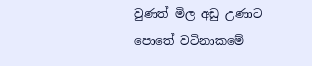වුණත් මිල අඩු උණාට පොතේ වටිනාකමේ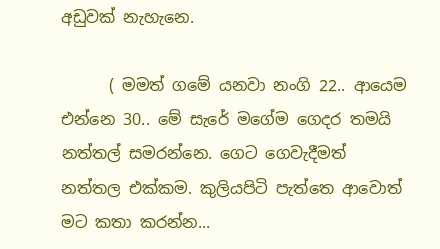අඩුවක් නැහැනෙ.

      ( මමත් ගමේ යනවා නංගි 22.. ආයෙම එන්නෙ 30.. මේ සැරේ මගේම ගෙදර තමයි නත්තල් සමරන්නෙ. ගෙට ගෙවැදීමත් නත්තල එක්කම. කුලියපිටි පැත්තෙ ආවොත් මට කතා කරන්න...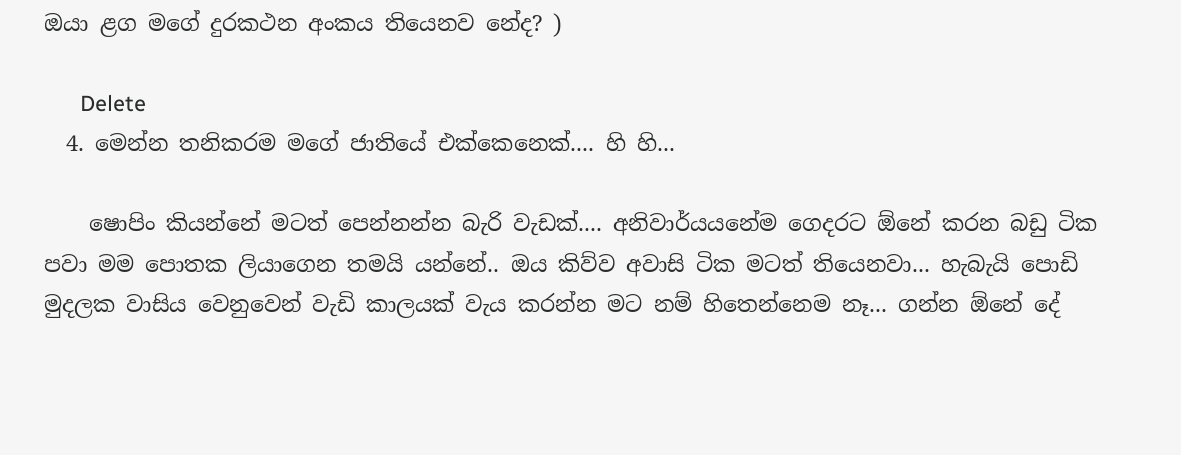ඔයා ළග මගේ දුරකථන අංකය තියෙනව නේද? )

      Delete
  4. මෙන්න තනිකරම මගේ ජාතියේ එක්කෙනෙක්.... හි හි...

    ෂොපිං කියන්නේ මටත් පෙන්නන්න බැරි වැඩක්.... අනිවාර්යයනේම ගෙදරට ඕනේ කරන බඩු ටික පවා මම පොතක ලියාගෙන තමයි යන්නේ.. ඔය කිව්ව අවාසි ටික මටත් තියෙනවා... හැබැයි පොඩි මුදලක වාසිය වෙනුවෙන් වැඩි කාලයක් වැය කරන්න මට නම් හිතෙන්‌නෙම නෑ... ගන්න ඕනේ දේ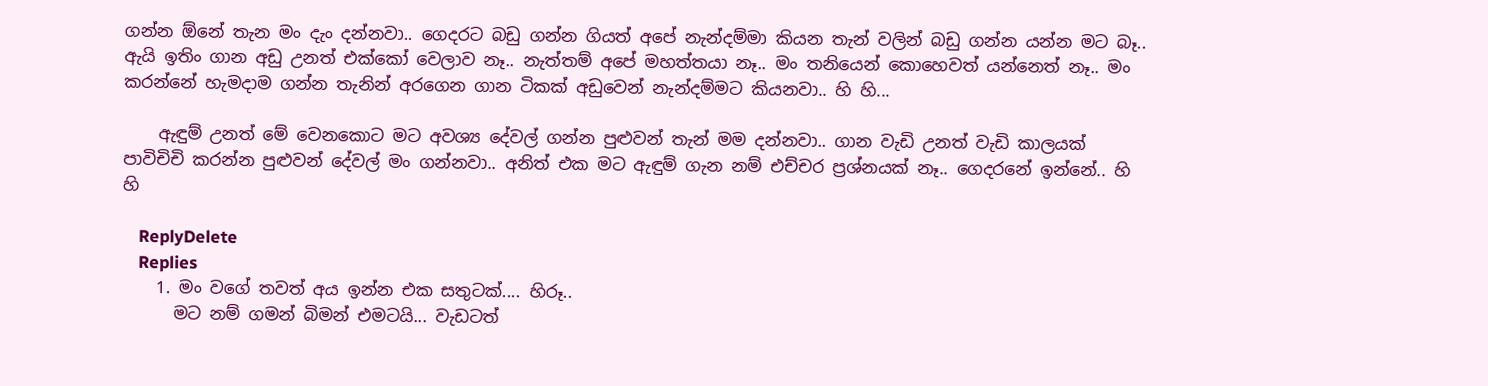ගන්න ඕනේ තැන මං දැං දන්නවා.. ගෙදරට බඩු ගන්න ගියත් අපේ නැන්දම්මා කියන තැන් වලින් බඩු ගන්න යන්න මට බෑ.. ඇයි ඉතිං ගාන අඩු උනත් එක්කෝ වෙලාව නෑ.. නැත්තම් අපේ මහත්තයා නෑ.. මං තනියෙන් කොහෙවත් යන්නෙත් නෑ.. මං කරන්නේ හැමදාම ගන්න තැනින් අරගෙන ගාන ටිකක් අඩුවෙන් නැන්දම්මට කියනවා.. හි හි...

    ඇඳුම් උනත් මේ වෙනකොට මට අවශ්‍ය දේවල් ගන්න පුළුවන් තැන් මම දන්නවා.. ගාන වැඩි උනත් වැඩි කාලයක් පාවිචිචි කරන්න පුළුවන් දේවල් මං ගන්නවා.. අනිත් එක මට ඇඳුම් ගැන නම් එච්චර ප්‍රශ්නයක් නෑ.. ගෙදරනේ ඉන්නේ.. හි හි

    ReplyDelete
    Replies
    1. මං වගේ තවත් අය ඉන්න එක සතුටක්.... හිරූ..
      මට නම් ගමන් බිමන් එමටයි... වැඩටත්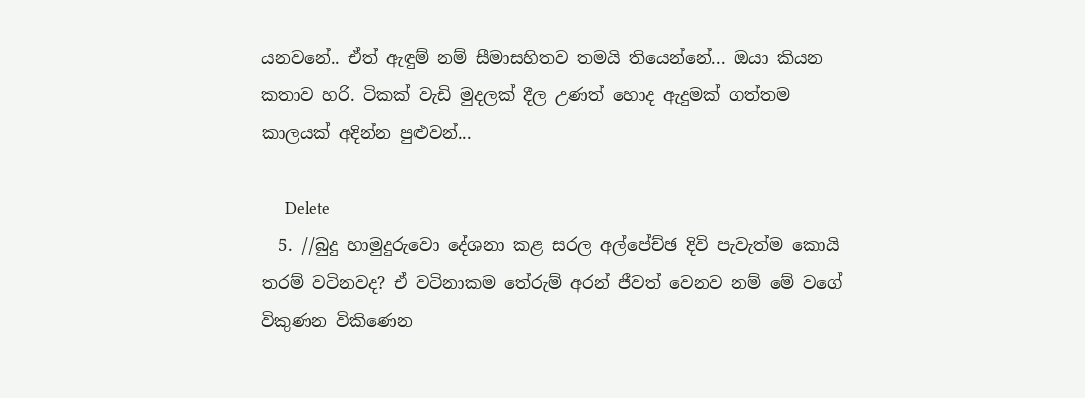යනවනේ.. ඒත් ඇඳුම් නම් සීමාසහිතව තමයි තියෙන්නේ... ඔයා කියන කතාව හරි. ටිකක් වැඩි මුදලක් දීල උණත් හොද ඇදුමක් ගත්තම කාලයක් අදින්න පුළුවන්...

      Delete
  5. //බුදු හාමුදුරුවො දේශනා කළ සරල අල්පේච්ඡ දිවි පැවැත්ම කොයි තරම් වටිනවද? ඒ වටිනාකම තේරුම් අරන් ජීවත් වෙනව නම් මේ වගේ විකුණන විකිණෙන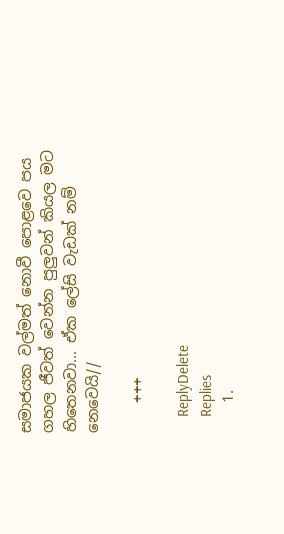සමාජයක වල්මත් නොවී පොළවෙ පය ගහල ජීවත් වෙන්න පුලුවන් කියල මට හිතෙනවා... ඒක ලේසි වැඩක් නම් නෙවෙයි//

    +++

    ReplyDelete
    Replies
    1.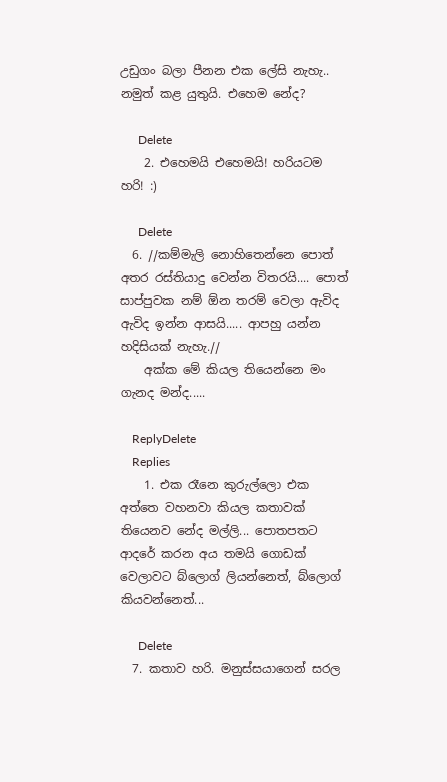උඩුගං බලා පීනන එක ලේසි නැහැ.. නමුත් කළ යුතුයි. එහෙම නේද?

      Delete
    2. එහෙමයි එහෙමයි! හරියටම හරි! :)

      Delete
  6. //කම්මැලි නොහිතෙන්නෙ පොත් අතර රස්තියාදු වෙන්න විතරයි.... පොත් සාප්පුවක නම් ඕන තරම් වෙලා ඇවිද ඇවිද ඉන්න ආසයි..... ආපහු යන්න හදිසියක් නැහැ.//
    අක්ක මේ කියල තියෙන්නෙ මං ගැනද මන්ද.....

    ReplyDelete
    Replies
    1. එක රෑනෙ කුරුල්ලො එක අත්තෙ වහනවා කියල කතාවක් තියෙනව නේද මල්ලි... පොතපතට ආදරේ කරන අය තමයි ගොඩක් වෙලාවට බ්ලොග් ලියන්නෙත්, බ්ලොග් කියවන්නෙත්...

      Delete
  7. කතාව හරි. මනුස්සයාගෙන් සරල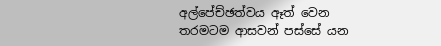අල්පේච්ඡත්වය ඈත් වෙන තරමටම ආසවන් පස්සේ යන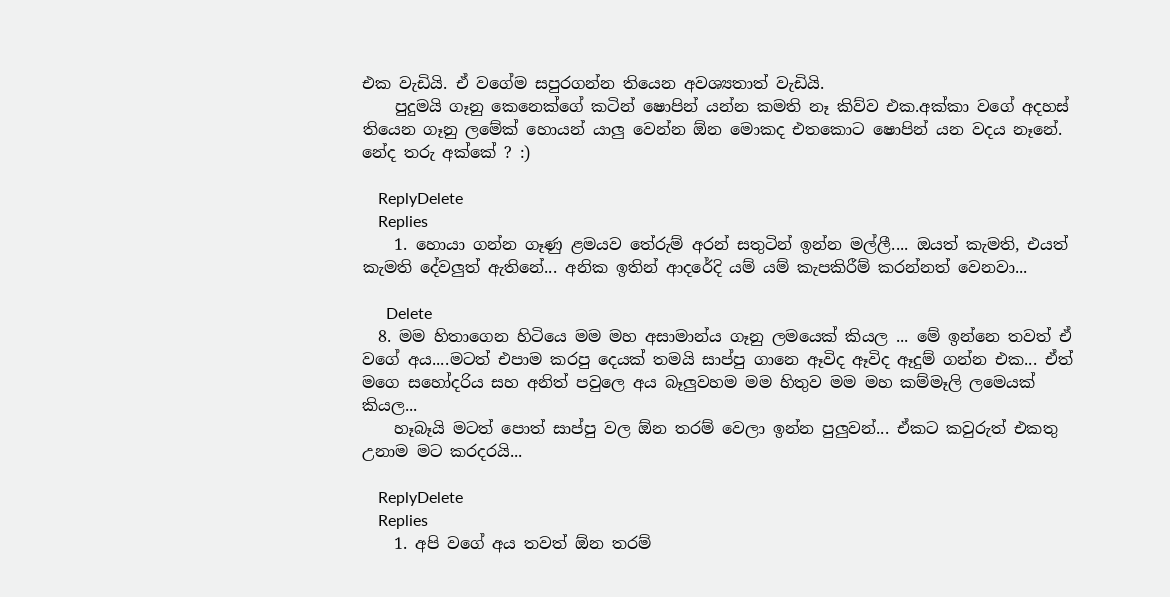එක වැඩියි. ඒ වගේම සපුරගන්න තියෙන අවශ්‍යතාත් වැඩියි.
    පුදුමයි ගෑනු කෙනෙක්ගේ කටින් ෂොපින් යන්න කමති නෑ කිව්ව එක.අක්කා වගේ අදහස් තියෙන ගෑනු ලමේක් හොයන් යාලු වෙන්න ඕන මොකද එතකොට ෂොපින් යන වදය නෑනේ. නේද තරු අක්කේ ? :)

    ReplyDelete
    Replies
    1. හොයා ගන්න ගෑණු ළමයව තේරුම් අරන් සතුටින් ඉන්න මල්ලී.... ඔයත් කැමති, එයත් කැමති දේවලුත් ඇතිනේ... අනික ඉතින් ආදරේදි යම් යම් කැපකිරීම් කරන්නත් වෙනවා...

      Delete
  8. මම හිතාගෙන හිටියෙ මම මහ අසාමාන්ය ගෑනු ලමයෙක් කියල ... මේ ඉන්නෙ තවත් ඒ වගේ අය....මටත් එපාම කරපු දෙයක් තමයි සාප්පු ගානෙ ඈවිද ඈවිද ඈදුම් ගන්න එක... ඒත් මගෙ සහෝදරිය සහ අනිත් පවුලෙ අය බෑලුවහම මම හිතුව මම මහ කම්මෑලි ලමෙයක් කියල...
    හෑබෑයි මටත් පොත් සාප්පු වල ඕන තරම් වෙලා ඉන්න පුලුවන්... ඒකට කවුරුත් එකතු උනාම මට කරදරයි...

    ReplyDelete
    Replies
    1. අපි වගේ අය තවත් ඕන තරම්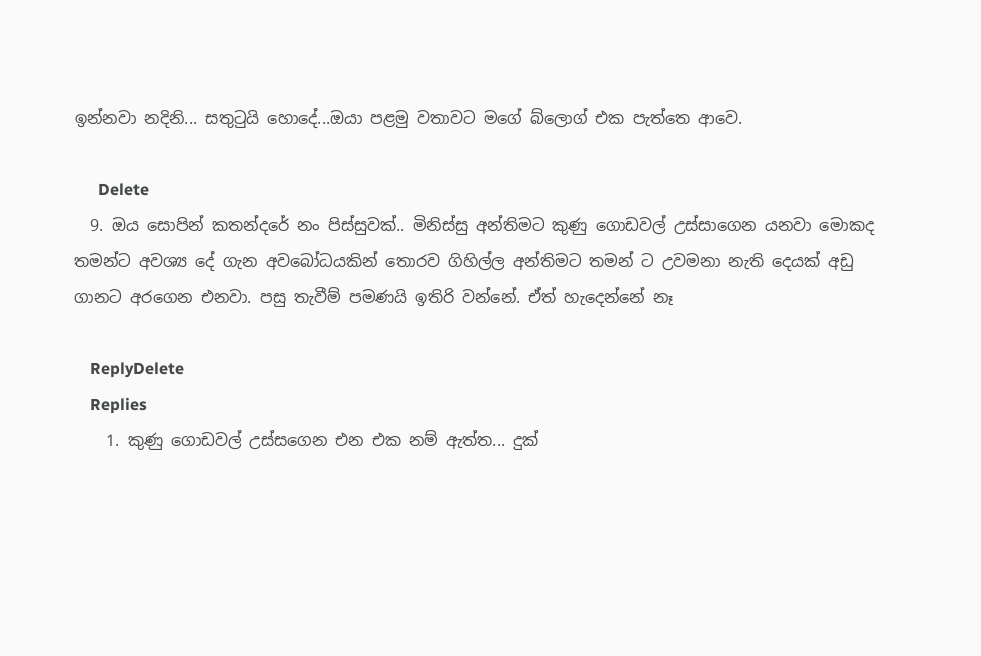ඉන්නවා නදිනි... සතුටුයි හොදේ...ඔයා පළමු වතාවට මගේ බ්ලොග් එක පැත්තෙ ආවෙ.

      Delete
  9. ඔය සොපින් කතන්දරේ නං පිස්සුවක්.. මිනිස්සු අන්තිමට කුණු ගොඩවල් උස්සාගෙන යනවා මොකද තමන්ට අවශ්‍ය දේ ගැන අවබෝධයකින් තොරව ගිහිල්ල අන්තිමට තමන් ට උවමනා නැති දෙයක් අඩු ගානට අරගෙන එනවා. පසු තැවීම් පමණයි ඉතිරි වන්නේ. ඒත් හැදෙන්නේ නෑ

    ReplyDelete
    Replies
    1. කුණු ගොඩවල් උස්සගෙන එන එක නම් ඇත්ත... දුක්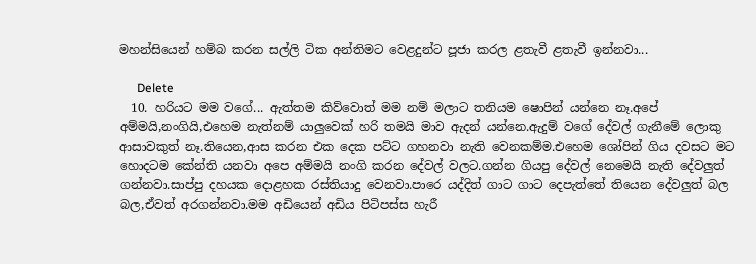මහන්සියෙන් හම්බ කරන සල්ලි ටික අන්තිමට වෙළදුන්ට පූජා කරල ළතැවී ළතැවී ඉන්නවා...

      Delete
  10. හරියට මම වගේ... ඇත්තම කිව්වොත් මම නම් මලාට තනියම ෂොපින් යන්නෙ නෑ.අපේ අම්මයි,නංගියි,එහෙම නැත්නම් යාලුවෙක් හරි තමයි මාව ඇදන් යන්නෙ.ඇදුම් වගේ දේවල් ගැනීමේ ලොකු ආසාවකුත් නෑ.තියෙන,ආස කරන එක දෙක පට්ට ගහනවා නැති වෙනකම්ම.එහෙම ශෝපින් ගිය දවසට මට හොදටම කේන්ති යනවා අපෙ අම්මයි නංගි කරන දේවල් වලට.ගන්න ගියපු දේවල් නෙමෙයි නැති දේවලුත් ගන්නවා.සාප්පු දහයක දොළහක රස්තියාදු වෙනවා.පාරෙ යද්දිත් ගාට ගාට දෙපැත්තේ තියෙන දේවලුත් බල බල,ඒවත් අරගන්නවා.මම අඩියෙන් අඩිය පිටිපස්ස හැරී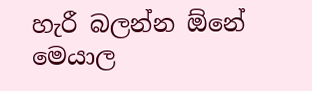හැරී බලන්න ඕනේ මෙයාල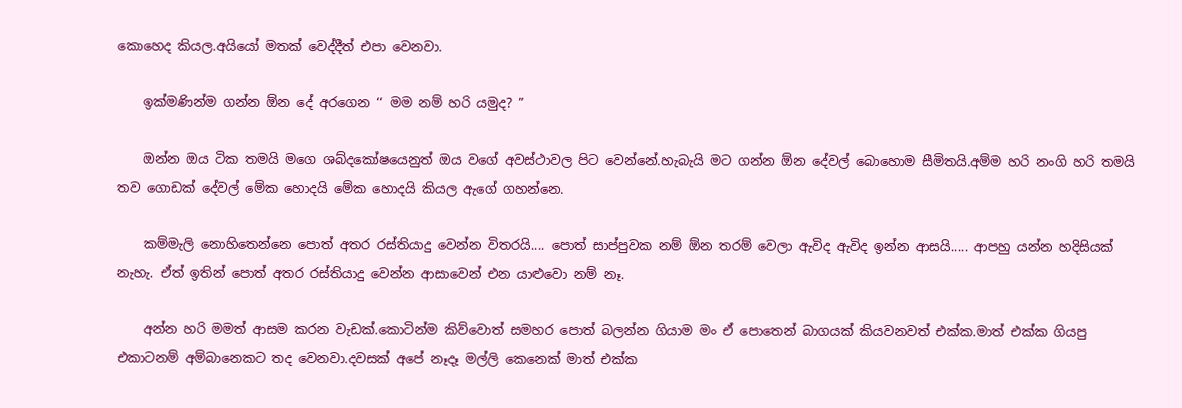කොහෙද කියල.අයියෝ මතක් වෙද්දීත් එපා වෙනවා.

    ඉක්මණින්ම ගන්න ඕන දේ අරගෙන ‘‘ මම නම් හරි යමුද? ”

    ඔන්න ඔය ටික තමයි මගෙ ශබ්දකෝෂයෙනුත් ඔය වගේ අවස්ථාවල පිට වෙන්නේ.හැබැයි මට ගන්න ඕන දේවල් බොහොම සීමිතයි.අම්ම හරි නංගි හරි තමයි තව ගොඩක් දේවල් මේක හොදයි මේක හොදයි කියල ඇගේ ගහන්නෙ.

    කම්මැලි නොහිතෙන්නෙ පොත් අතර රස්තියාදු වෙන්න විතරයි.... පොත් සාප්පුවක නම් ඕන තරම් වෙලා ඇවිද ඇවිද ඉන්න ආසයි..... ආපහු යන්න හදිසියක් නැහැ. ඒත් ඉතින් පොත් අතර රස්තියාදු වෙන්න ආසාවෙන් එන යාළුවො නම් නෑ.

    අන්න හරි මමත් ආසම කරන වැඩක්.කොටින්ම කිව්වොත් සමහර පොත් බලන්න ගියාම මං ඒ පොතෙන් බාගයක් කියවනවත් එක්ක.මාත් එක්ක ගියපු එකාටනම් අම්බානෙකට තද වෙනවා.දවසක් අපේ නෑදෑ මල්ලි කෙනෙක් මාත් එක්ක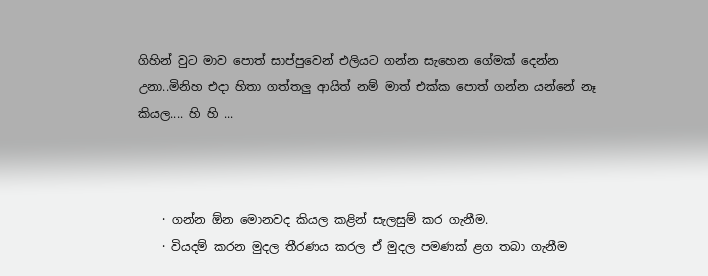ගිහින් වුට මාව පොත් සාප්පුවෙන් එලියට ගන්න සැහෙන ගේමක් දෙන්න උනා..මිනිහ එදා හිතා ගත්තලු ආයිත් නම් මාත් එක්ක පොත් ගන්න යන්නේ නෑ කියල.... හි හි ...



    · ගන්න ඕන මොනවද කියල කළින් සැලසුම් කර ගැනීම.
    · වියදම් කරන මුදල තීරණය කරල ඒ මුදල පමණක් ළග තබා ගැනීම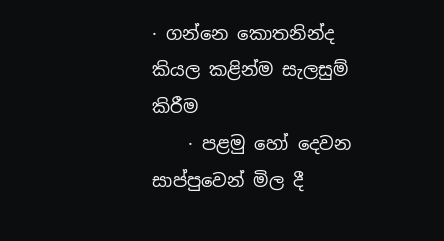· ගන්නෙ කොතනින්ද කියල කළින්ම සැලසුම් කිරීම
    · පළමු හෝ දෙවන සාප්පුවෙන් මිල දී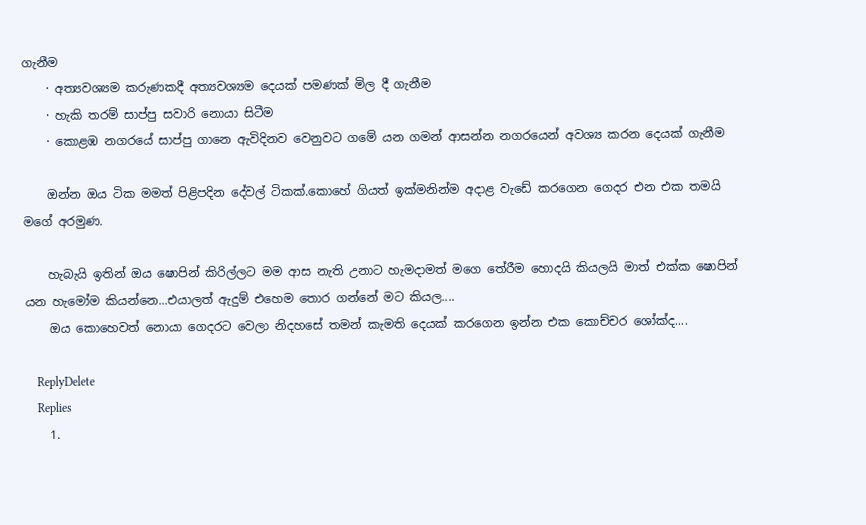ගැනීම
    · අත්‍යවශ්‍යම කරුණකදී අත්‍යවශ්‍යම දෙයක් පමණක් මිල දී ගැනීම
    · හැකි තරම් සාප්පු සවාරි නොයා සිටීම
    · කොළඹ නගරයේ සාප්පු ගානෙ ඇවිදිනව වෙනුවට ගමේ යන ගමන් ආසන්න නගරයෙන් අවශ්‍ය කරන දෙයක් ගැනීම

    ඔන්න ඔය ටික මමත් පිළිපදින දේවල් ටිකක්.කොහේ ගියත් ඉක්මනින්ම අදාළ වැඩේ කරගෙන ගෙදර එන එක තමයි මගේ අරමුණ.

    හැබැයි ඉතින් ඔය ෂොපින් කිරිල්ලට මම ආස නැති උනාට හැමදාමත් මගෙ තේරීම හොදයි කියලයි මාත් එක්ක ෂොපින් යන හැමෝම කියන්නෙ...එයාලත් ඇදුම් එහෙම තොර ගන්නේ මට කියල....
    ඔය කොහෙවත් නොයා ගෙදරට වෙලා නිදහසේ තමන් කැමති දෙයක් කරගෙන ඉන්න එක කොච්චර ශෝක්ද....

    ReplyDelete
    Replies
    1.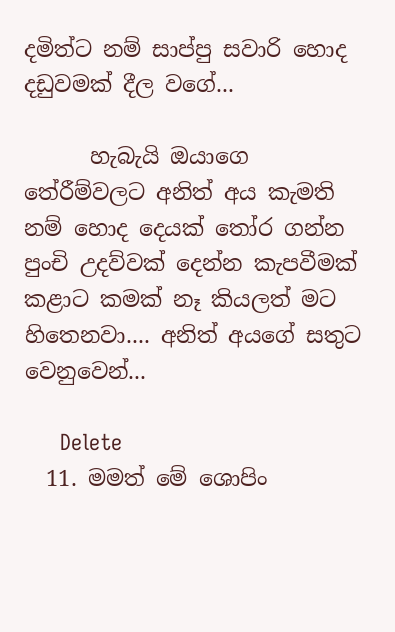දමිත්ට නම් සාප්පු සවාරි හොද දඩුවමක් දීල වගේ...

      හැබැයි ඔයාගෙ තේරීම්වලට අනිත් අය කැමති නම් හොද දෙයක් තෝර ගන්න පුංචි උදව්වක් දෙන්න කැපවීමක් කළාට කමක් නෑ කියලත් මට හිතෙනවා.... අනිත් අයගේ සතුට වෙනුවෙන්...

      Delete
  11. මමත් මේ ශොපිං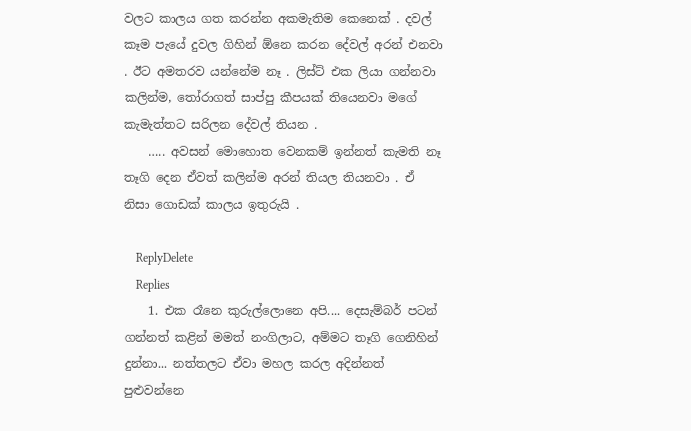වලට කාලය ගත කරන්න අකමැතිම කෙනෙක් . දවල් කෑම පැයේ දුවල ගිහින් ඕනෙ කරන දේවල් අරන් එනවා . ඊට අමතරව යන්නේම නෑ . ලිස්ට් එක ලියා ගන්නවා කලින්ම, තෝරාගත් සාප්පු කීපයක් තියෙනවා මගේ කැමැත්තට සරිලන දේවල් තියන .
    ….. අවසන් මොහොත වෙනකම් ඉන්නත් කැමති නෑ තෑගි දෙන ඒවත් කලින්ම අරන් තියල තියනවා . ඒ නිසා ගොඩක් කාලය ඉතුරුයි .

    ReplyDelete
    Replies
    1. එක රෑනෙ කුරුල්ලොනෙ අපි.... දෙසැම්බර් පටන් ගන්නත් කළින් මමත් නංගිලාට, අම්මට තෑගි ගෙනිහින් දුන්නා... නත්තලට ඒවා මහල කරල අදින්නත් පුළුවන්නෙ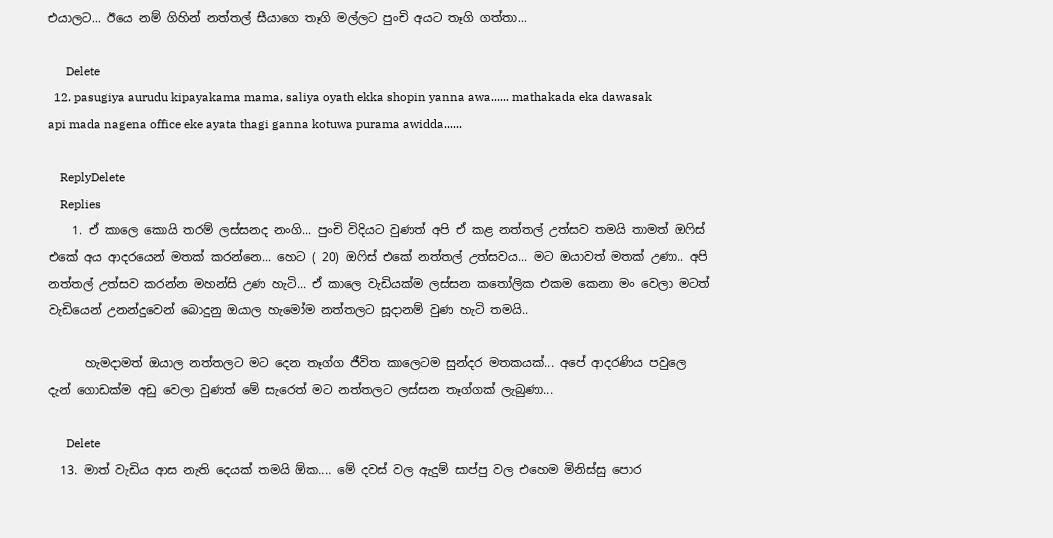එයාලට... ඊයෙ නම් ගිහින් නත්තල් සීයාගෙ තෑගි මල්ලට පුංචි අයට තෑගි ගත්තා...

      Delete
  12. pasugiya aurudu kipayakama mama, saliya oyath ekka shopin yanna awa...... mathakada eka dawasak api mada nagena office eke ayata thagi ganna kotuwa purama awidda......

    ReplyDelete
    Replies
    1. ඒ කාලෙ කොයි තරම් ලස්සනද නංගි... පුංචි විදියට වුණත් අපි ඒ කළ නත්තල් උත්සව තමයි තාමත් ඔෆිස් එකේ අය ආදරයෙන් මතක් කරන්නෙ... හෙට ( 20) ඔෆිස් එකේ නත්තල් උත්සවය... මට ඔයාවත් මතක් උණා.. අපි නත්තල් උත්සව කරන්න මහන්සි උණ හැටි... ඒ කාලෙ වැඩියක්ම ලස්සන කතෝලික එකම කෙනා මං වෙලා මටත් වැඩියෙන් උනන්දුවෙන් බොදුනු ඔයාල හැමෝම නත්තලට සූදානම් වුණ හැටි තමයි..

      හැමදාමත් ඔයාල නත්තලට මට දෙන තෑග්ග ජීවිත කාලෙටම සුන්දර මතකයක්... අපේ ආදරණිය පවුලෙ දැන් ගොඩක්ම අඩු වෙලා වුණත් මේ සැරෙත් මට නත්තලට ලස්සන තෑග්ගක් ලැබුණා...

      Delete
  13. මාත් වැඩිය ආස නැති දෙයක් තමයි ඕක.... මේ දවස් වල ඇදුම් සාප්පු වල එහෙම මිනිස්සු පොර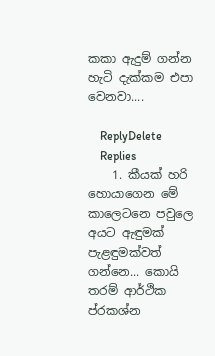කකා ඇදුම් ගන්න හැටි දැක්කම එපා වෙනවා....

    ReplyDelete
    Replies
    1. කීයක් හරි හොයාගෙන මේ කාලෙටනෙ පවුලෙ අයට ඇඳුමක් පැළඳුමක්වත් ගන්නෙ... කොයි තරම් ආර්ථික ප්රකශ්න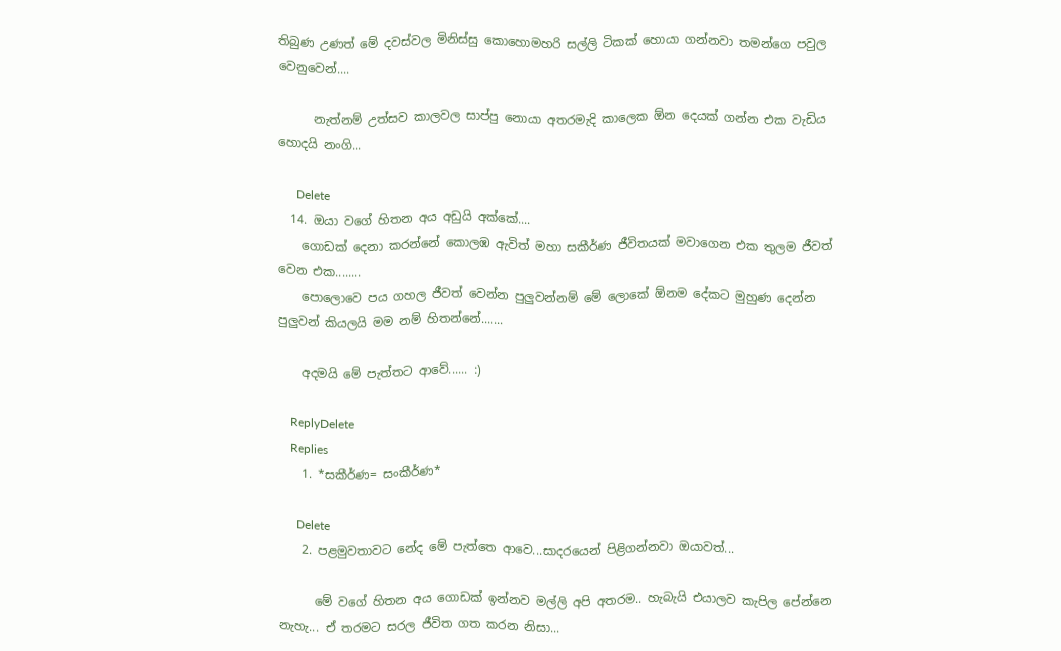තිබුණ උණත් මේ දවස්වල මිනිස්සු කොහොමහරි සල්ලි ටිකක් හොයා ගන්නවා තමන්ගෙ පවුල වෙනුවෙන්....

      නැත්නම් උත්සව කාලවල සාප්පු නොයා අතරමැදි කාලෙක ඕන දෙයක් ගන්න එක වැඩිය හොදයි නංගි...

      Delete
  14. ඔයා වගේ හිතන අය අඩුයි අක්කේ....
    ගොඩක් දෙනා කරන්නේ කොලඹ ඇවිත් මහා සකීර්ණ ජීවිතයක් මවාගෙන එක තුලම ජීවත් වෙන එක........
    පොලොවෙ පය ගහල ජීවත් වෙන්න පුලුවන්නම් මේ ලොකේ ඕනම දේකට මුහුණ දෙන්න පුලුවන් කියලයි මම නම් හිතන්නේ.......

    අදමයි මේ පැත්තට ආවේ...... :)

    ReplyDelete
    Replies
    1. *සකීර්ණ= සංකීර්ණ*

      Delete
    2. පළමුවතාවට ‍නේද මේ පැත්තෙ ආවෙ...සාදරයෙන් පිළිගන්නවා ඔයාවත්...

      මේ වගේ හිතන අය ගොඩක් ඉන්නව මල්ලි අපි අතරම.. හැබැයි එයාලව කැපිල පේ‍න්නෙ නැහැ... ඒ තරමට සරල ජීවිත ගත කරන නිසා...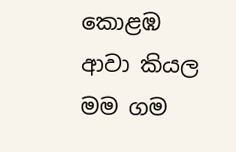කොළඹ ආවා කියල මම ගම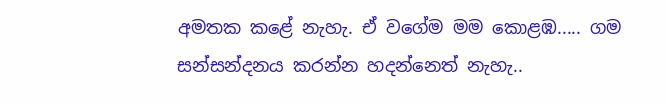අමතක කළේ නැහැ. ඒ වගේම මම කොළඹ..... ගම සන්සන්දනය කරන්න හදන්නෙත් නැහැ..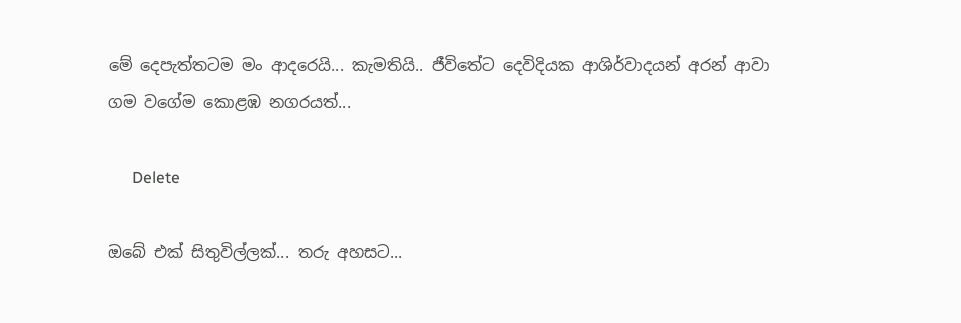මේ දෙපැත්තටම මං ආදරෙයි... කැමතියි.. ජීවිතේට දෙවිදියක ආශිර්වාදයන් අරන් ආවා ගම වගේම කොළඹ නගරයත්...

      Delete

ඔබේ එක් සිතුවිල්ලක්... තරු අහසට...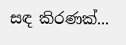සඳ කිරණක්...